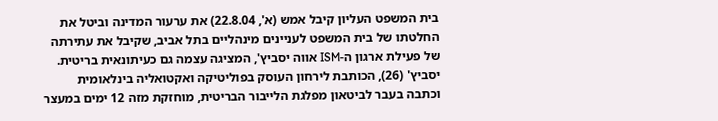בית המשפט העליון קיבל אמש (א', 22.8.04) את ערעור המדינה וביטל את החלטתו של בית המשפט לעניינים מינהליים בתל אביב, שקיבל את עתירתה של פעילת ארגון ה-ISM אווה יסביץ', המציגה עצמה גם כעיתונאית בריטית.
יסביץ' (26), הכותבת לירחון העוסק בפוליטיקה ואקטואליה בינלאומית וכתבה בעבר לביטאון מפלגת הלייבור הבריטית, מוחזקת מזה 12 ימים במעצר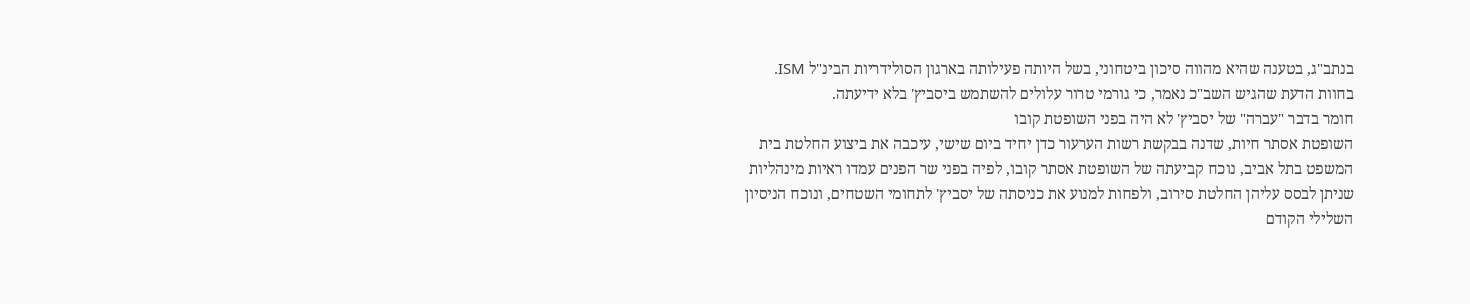בנתב"ג, בטענה שהיא מהווה סיכון ביטחוני, בשל היותה פעילותה בארגון הסולידריות הבינ"ל ISM. בחוות הדעת שהגיש השב"כ נאמר, כי גורמי טרור עלולים להשתמש ביסביץ' בלא ידיעתה.
חומר בדבר "עברה" של יסביץ' לא היה בפני השופטת קובו
השופטת אסתר חיות, שדנה בבקשת רשות הערעור כדן יחיד ביום שישי, עיכבה את ביצוע החלטת בית המשפט בתל אביב, נוכח קביעתה של השופטת אסתר קובו, לפיה בפני שר הפנים עמדו ראיות מינהליות שניתן לבסס עליהן החלטת סירוב, ולפחות למנוע את כניסתה של יסביץ' לתחומי השטחים, ונוכח הניסיון השלילי הקודם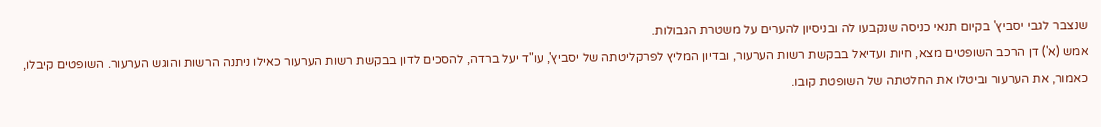שנצבר לגבי יסביץ' בקיום תנאי כניסה שנקבעו לה ובניסיון להערים על משטרת הגבולות.
אמש (א') דן הרכב השופטים מצא, חיות ועדיאל בבקשת רשות הערעור, ובדיון המליץ לפרקליטתה של יסביץ', עו"ד יעל ברדה, להסכים לדון בבקשת רשות הערעור כאילו ניתנה הרשות והוגש הערעור. השופטים קיבלו, כאמור, את הערעור וביטלו את החלטתה של השופטת קובו.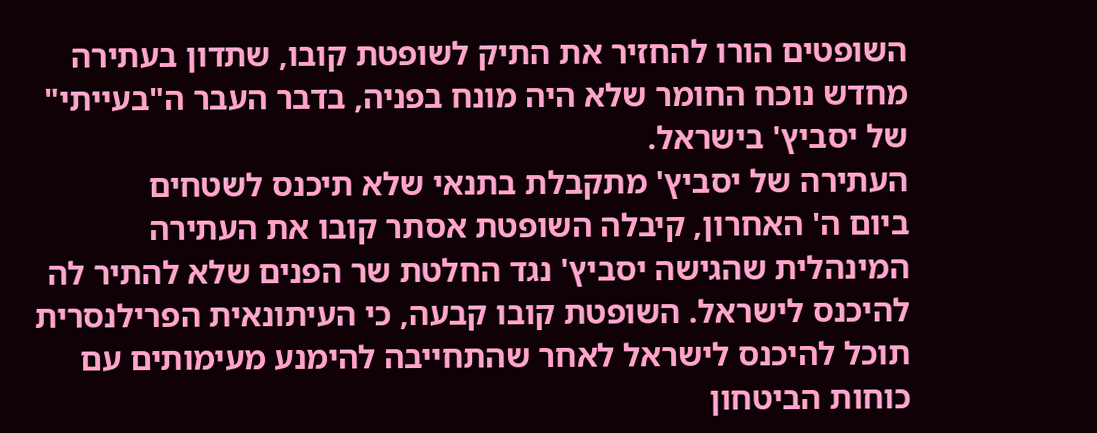השופטים הורו להחזיר את התיק לשופטת קובו, שתדון בעתירה מחדש נוכח החומר שלא היה מונח בפניה, בדבר העבר ה"בעייתי" של יסביץ' בישראל.
העתירה של יסביץ' מתקבלת בתנאי שלא תיכנס לשטחים
ביום ה' האחרון, קיבלה השופטת אסתר קובו את העתירה המינהלית שהגישה יסביץ' נגד החלטת שר הפנים שלא להתיר לה להיכנס לישראל. השופטת קובו קבעה, כי העיתונאית הפרילנסרית תוכל להיכנס לישראל לאחר שהתחייבה להימנע מעימותים עם כוחות הביטחון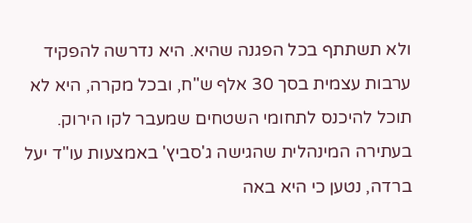ולא תשתתף בכל הפגנה שהיא. היא נדרשה להפקיד ערבות עצמית בסך 30 אלף ש"ח, ובכל מקרה, היא לא תוכל להיכנס לתחומי השטחים שמעבר לקו הירוק.
בעתירה המינהלית שהגישה ג'סביץ' באמצעות עו"ד יעל ברדה, נטען כי היא באה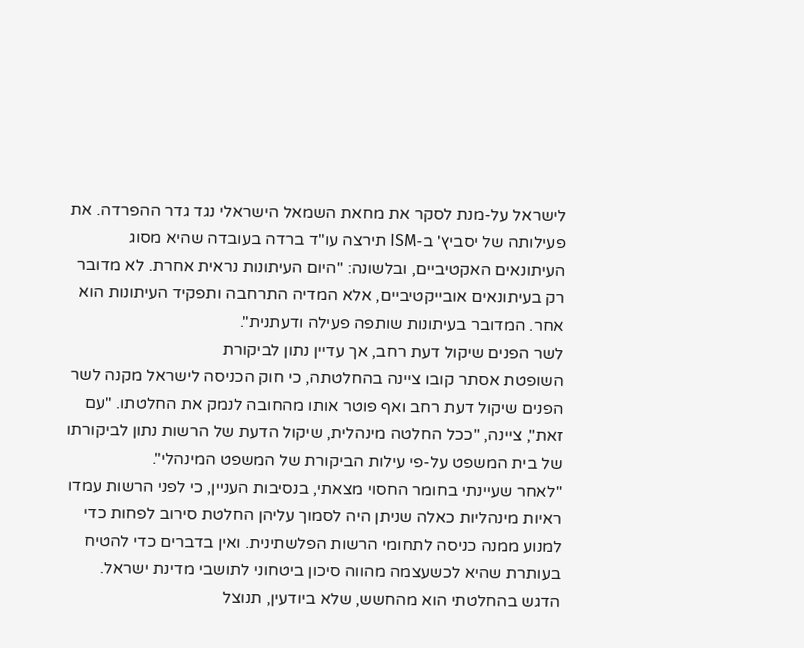לישראל על-מנת לסקר את מחאת השמאל הישראלי נגד גדר ההפרדה. את פעילותה של יסביץ' ב-ISM תירצה עו"ד ברדה בעובדה שהיא מסוג העיתונאים האקטיביים, ובלשונה: "היום העיתונות נראית אחרת. לא מדובר רק בעיתונאים אובייקטיביים, אלא המדיה התרחבה ותפקיד העיתונות הוא אחר. המדובר בעיתונות שותפה פעילה ודעתנית".
לשר הפנים שיקול דעת רחב, אך עדיין נתון לביקורת
השופטת אסתר קובו ציינה בהחלטתה, כי חוק הכניסה לישראל מקנה לשר הפנים שיקול דעת רחב ואף פוטר אותו מהחובה לנמק את החלטתו. "עם זאת", ציינה, "ככל החלטה מינהלית, שיקול הדעת של הרשות נתון לביקורתו של בית המשפט על-פי עילות הביקורת של המשפט המינהלי".
"לאחר שעיינתי בחומר החסוי מצאתי, בנסיבות העניין, כי לפני הרשות עמדו ראיות מינהליות כאלה שניתן היה לסמוך עליהן החלטת סירוב לפחות כדי למנוע ממנה כניסה לתחומי הרשות הפלשתינית. ואין בדברים כדי להטיח בעותרת שהיא לכשעצמה מהווה סיכון ביטחוני לתושבי מדינת ישראל. הדגש בהחלטתי הוא מהחשש, שלא ביודעין, תנוצל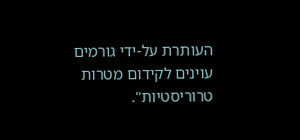העותרת על-ידי גורמים עוינים לקידום מטרות טרוריסטיות".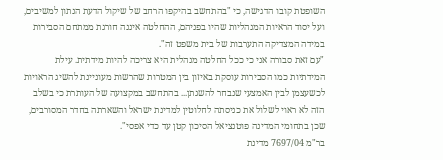השופטת קובו הדגישה, כי "בהתחשב בהיקפו הרחב של שיקול הדעת הנתון למשיבים, ועל יסוד הראיות המנהליות שהיו בפניהם, ההחלטה איננה חורגת ממתחם הסבירות במידה המצדיקה התערבות של בית משפט זה".
"עם זאת סבורה אני כי ככל החלטה מנהלית היא צריכה להיות מידתית. עילת המידתיות כמו הסבירות עוסקת באיזון בין המטרות שהרשות מעוניינת להשיג הראויות לכשעצמן לבין האמצעי שנבחר להשגתן... בהתחשב במקצועה של העותרת כי בשלב הזה לא ראוי לשלול את כניסתה לחלוטין למדינת ישראל והשארתה בחדר המסורבים, שכן בתחומי המדינה פוטנציאל הסיכון קטן עד כדי אפסי".
בר"מ 7697/04 מדינת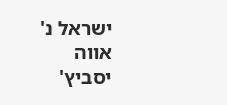ישראל נ' אווה יסביץ'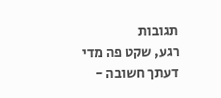תגובות
רגע, שקט פה מדי
דעתך חשובה -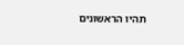תהיו הראשונים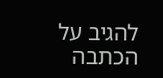להגיב על הכתבה